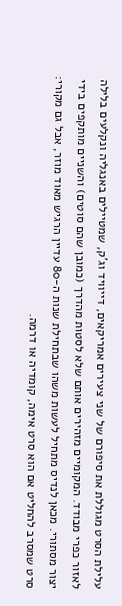עלילת הסרט מגוללת את סיפורם של שני צעירים אמריקאים, דייוויד וג'ק, שמטיילים באנגליה ונקלעים בלילה לאזור כפרי מבודד. המקומיים מזהירים אותם שלא לסטות מהדרך (כמובן שהם סוטים) והשניים מותקפים בידי יצור מסתורי. מכאן לנדיס מתחיל לעשות משהו שבתחילת שנות ה-80 עדיין הרגיש מאוד מוזר, אבל גם מקורי: סרט שמסרב להחליט אם הוא סרט אימה, קומדיה או דרמה.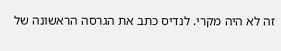זה לא היה מקרי. לנדיס כתב את הגרסה הראשונה של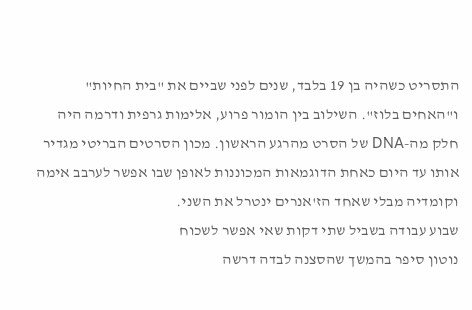התסריט כשהיה בן 19 בלבד, שנים לפני שביים את "בית החיות" ו"האחים בלוז". השילוב בין הומור פרוע, אלימות גרפית ודרמה היה חלק מה-DNA של הסרט מהרגע הראשון. מכון הסרטים הבריטי מגדיר אותו עד היום כאחת הדוגמאות המכוננות לאופן שבו אפשר לערבב אימה וקומדיה מבלי שאחד הז'אנרים ינטרל את השני.
שבוע עבודה בשביל שתי דקות שאי אפשר לשכוח
נוטון סיפר בהמשך שהסצנה לבדה דרשה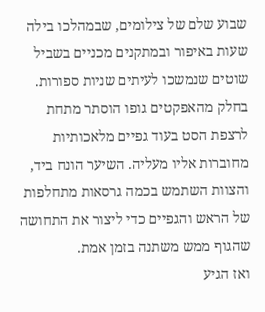שבוע שלם של צילומים, שבמהלכו בילה שעות באיפור ובמתקנים מכניים בשביל שוטים שנמשכו לעיתים שניות ספורות. בחלק מהאפקטים גופו הוסתר מתחת לרצפת הסט בעוד גפיים מלאכותיות מחוברות אליו מעליה. השיער הונח ביד, והצוות השתמש בכמה גרסאות מתחלפות של הראש והגפיים כדי ליצור את התחושה שהגוף ממש משתנה בזמן אמת.
ואז הגיע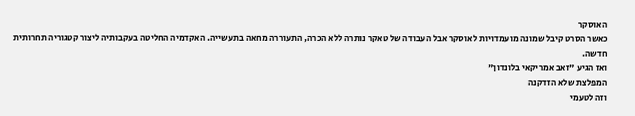האוסקר
כאשר הסרט קיבל שמונה מועמדויות לאוסקר אבל העבודה של טאקר נותרה ללא הכרה, התעוררה מחאה בתעשייה. האקדמיה החליטה בעקבותיה ליצור קטגוריה תחרותית חדשה.
ואז הגיע "זאב אמריקאי בלונדון"
המפלצת שלא הזדקנה
וזה לטעמי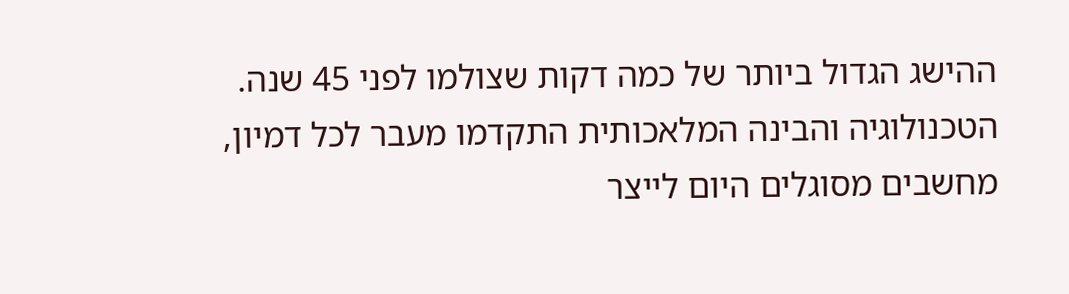ההישג הגדול ביותר של כמה דקות שצולמו לפני 45 שנה. הטכנולוגיה והבינה המלאכותית התקדמו מעבר לכל דמיון, מחשבים מסוגלים היום לייצר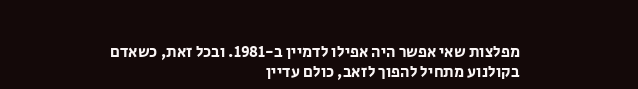מפלצות שאי אפשר היה אפילו לדמיין ב-1981. ובכל זאת, כשאדם בקולנוע מתחיל להפוך לזאב, כולם עדיין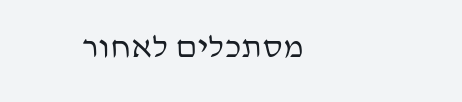מסתכלים לאחור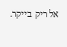אל ריק בייקר.